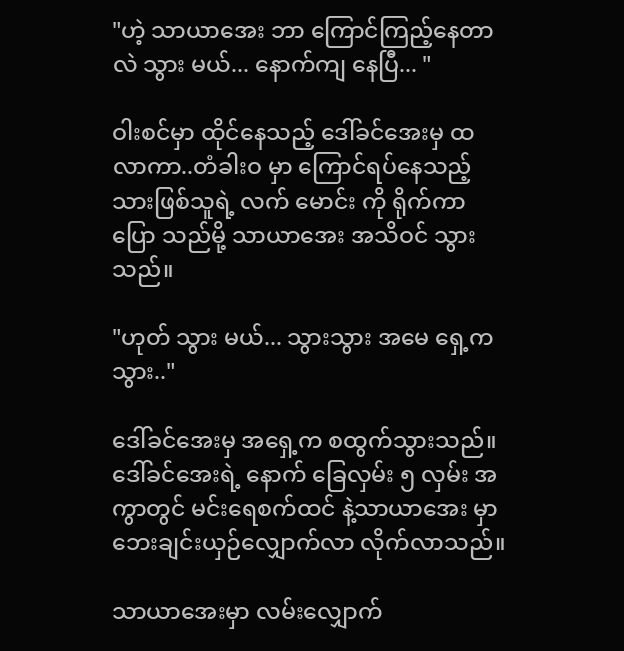"ဟဲ့ သာယာအေး ဘာ ကြောင်ကြည့်နေတာလဲ သွား မယ်... နောက်ကျ နေပြီ... "

ဝါးစင်မှာ ထိုင်နေသည့် ဒေါ်ခင်အေးမှ ထလာကာ..တံခါးဝ မှာ ကြောင်ရပ်နေသည့် သားဖြစ်သူရဲ့ လက် မောင်း ကို ရိုက်ကာ ပြော သည်မို့ သာယာအေး အသိဝင် သွားသည်။

"ဟုတ် သွား မယ်... သွားသွား အမေ ရှေ့က သွား.."

ဒေါ်ခင်အေးမှ အရှေ့က စထွက်သွားသည်။
ဒေါ်ခင်အေးရဲ့ နောက် ခြေလှမ်း ၅ လှမ်း အကွာတွင် မင်းရေစက်ထင် နဲ့သာယာအေး မှာ ဘေးချင်းယှဉ်လျှောက်လာ လိုက်လာသည်။

သာယာအေးမှာ လမ်းလျှောက်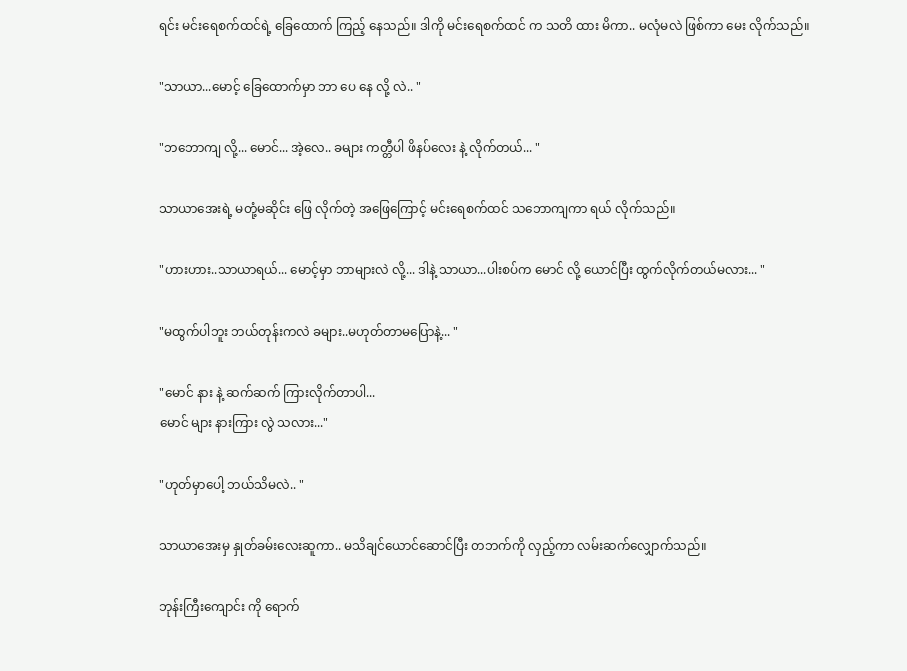ရင်း မင်းရေစက်ထင်ရဲ့ ခြေထောက် ကြည့် နေသည်။ ဒါကို မင်းရေစက်ထင် က သတိ ထား မိကာ.. မလုံမလဲ ဖြစ်ကာ မေး လိုက်သည်။

"သာယာ...မောင့် ခြေထောက်မှာ ဘာ ပေ နေ လို့ လဲ.. "

"ဘဘောကျ လို့... မောင်... အဲ့လေ.. ခများ ကတ္တီပါ ဖိနပ်လေး နဲ့ လိုက်တယ်... "

သာယာအေးရဲ့ မတုံ့မဆိုင်း ဖြေ လိုက်တဲ့ အဖြေကြောင့် မင်းရေစက်ထင် သဘောကျကာ ရယ် လိုက်သည်။

"ဟားဟား..သာယာရယ်... မောင့်မှာ ဘာများလဲ လို့... ဒါနဲ့ သာယာ...ပါးစပ်က မောင် လို့ ယောင်ပြီး ထွက်လိုက်တယ်မလား... "

"မထွက်ပါဘူး ဘယ်တုန်းကလဲ ခများ..မဟုတ်တာမပြောနဲ့... "

"မောင် နား နဲ့ ဆက်ဆက် ကြားလိုက်တာပါ...
မောင် များ နားကြား လွဲ သလား..."

"ဟုတ်မှာပေါ့ ဘယ်သိမလဲ.. "

သာယာအေးမှ နှုတ်ခမ်းလေးဆူကာ.. မသိချင်ယောင်ဆောင်ပြီး တဘက်ကို လှည့်ကာ လမ်းဆက်လျှောက်သည်။

ဘုန်းကြီးကျောင်း ကို ရောက်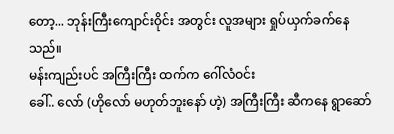တော့... ဘုန်းကြီးကျောင်းဝိုင်း အတွင်း လူအများ ရှုပ်ယှက်ခက်နေသည်။
မန်းကျည်းပင် အကြီးကြီး ထက်က ဂေါ်လံဝင်း
ခေါ်.. လော် (ဟိုလော် မဟုတ်ဘူးနော် ဟဲ့) အကြီးကြီး ဆီကနေ ရွာဆော်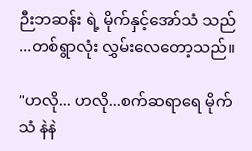ဉီးဘဆန်း ရဲ့ မိုက်နှင့်အော်သံ သည် ...တစ်ရွာလုံး လွှမ်းလေတော့သည်။

"ဟလို... ဟလို...စက်ဆရာရေ မိုက်သံ နဲနဲ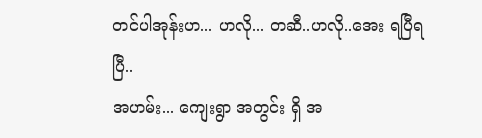တင်ပါအုန်းဟ... ဟလို... တဆီ..ဟလို..အေး ရပြီရပြီ..
အဟမ်း... ကျေးရွာ အတွင်း ရှိ အ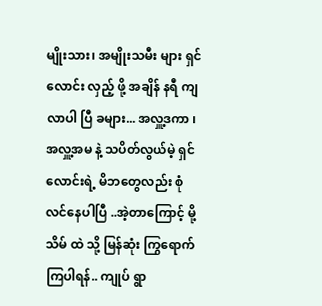မျိုးသား၊ အမျိုးသမီး များ ရှင်လောင်း လှည့် ဖို့ အချိန် နရီ ကျ လာပါ ပြီ ခများ... အလှူ့ဒကာ ၊ အလှူ့အမ နဲ့ သပိတ်လွယ်မဲ့ ရှင်လောင်းရဲ့ မိဘတွေလည်း စုံလင်နေပါပြီ ..အဲ့တာကြောင့် မို့ သိမ် ထဲ သို့ မြန်ဆုံး ကြွရောက်ကြပါရန်.. ကျုပ် ရွာ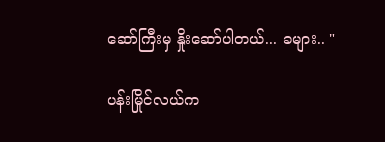ဆော်ကြီးမှ နှိုးဆော်ပါတယ်... ခများ.. "

ပန်းမြိုင်လယ်က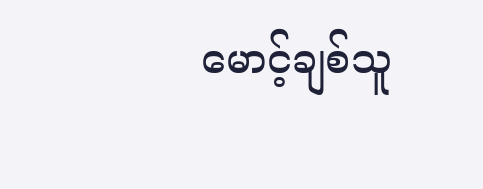မောင့်ချစ်သူ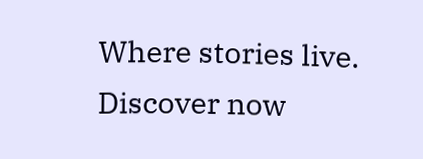Where stories live. Discover now